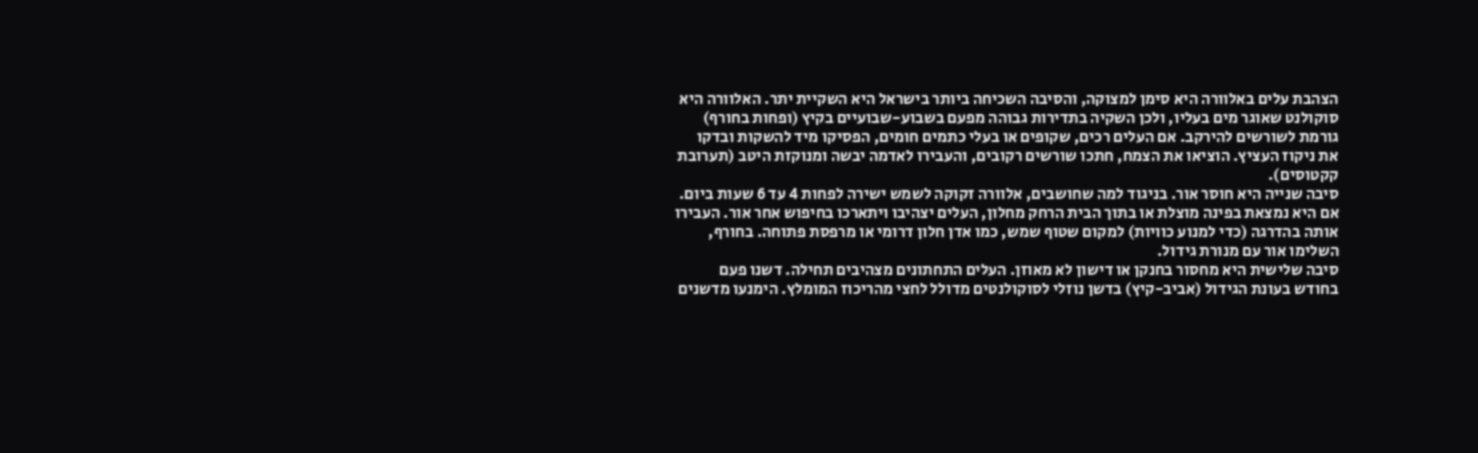הצהבת עלים באלוורה היא סימן למצוקה, והסיבה השכיחה ביותר בישראל היא השקיית יתר. האלוורה היא סוקולנט שאוגר מים בעליו, ולכן השקיה בתדירות גבוהה מפעם בשבוע-שבועיים בקיץ (ופחות בחורף) גורמת לשורשים להירקב. אם העלים רכים, שקופים או בעלי כתמים חומים, הפסיקו מיד להשקות ובדקו את ניקוז העציץ. הוציאו את הצמח, חתכו שורשים רקובים, והעבירו לאדמה יבשה ומנוקזת היטב (תערובת קקטוסים).
סיבה שנייה היא חוסר אור. בניגוד למה שחושבים, אלוורה זקוקה לשמש ישירה לפחות 4 עד 6 שעות ביום. אם היא נמצאת בפינה מוצלת או בתוך הבית הרחק מחלון, העלים יצהיבו ויתארכו בחיפוש אחר אור. העבירו אותה בהדרגה (כדי למנוע כוויות) למקום שטוף שמש, כמו אדן חלון דרומי או מרפסת פתוחה. בחורף, השלימו אור עם מנורת גידול.
סיבה שלישית היא מחסור בחנקן או דישון לא מאוזן. העלים התחתונים מצהיבים תחילה. דשנו פעם בחודש בעונת הגידול (אביב-קיץ) בדשן נוזלי לסוקולנטים מדולל לחצי מהריכוז המומלץ. הימנעו מדשנים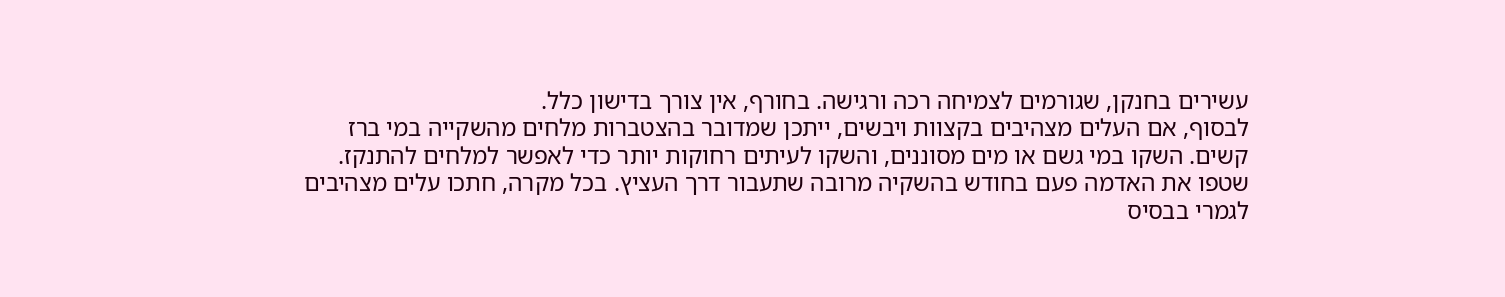עשירים בחנקן, שגורמים לצמיחה רכה ורגישה. בחורף, אין צורך בדישון כלל.
לבסוף, אם העלים מצהיבים בקצוות ויבשים, ייתכן שמדובר בהצטברות מלחים מהשקייה במי ברז קשים. השקו במי גשם או מים מסוננים, והשקו לעיתים רחוקות יותר כדי לאפשר למלחים להתנקז. שטפו את האדמה פעם בחודש בהשקיה מרובה שתעבור דרך העציץ. בכל מקרה, חתכו עלים מצהיבים לגמרי בבסיס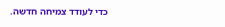כדי לעודד צמיחה חדשה.